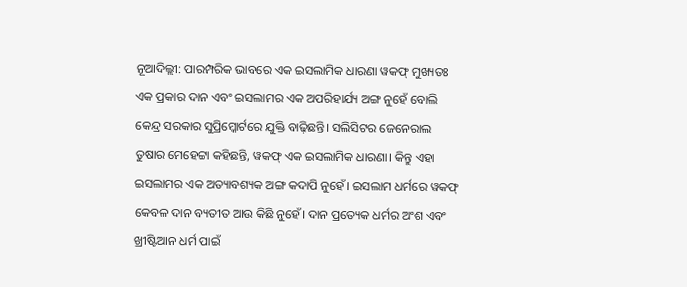ନୂଆଦିଲ୍ଲୀ: ପାରମ୍ପରିକ ଭାବରେ ଏକ ଇସଲାମିକ ଧାରଣା ୱକଫ୍ ମୁଖ୍ୟତଃ ଏକ ପ୍ରକାର ଦାନ ଏବଂ ଇସଲାମର ଏକ ଅପରିହାର୍ଯ୍ୟ ଅଙ୍ଗ ନୁହେଁ ବୋଲି କେନ୍ଦ୍ର ସରକାର ସୁପ୍ରିମ୍କୋର୍ଟରେ ଯୁକ୍ତି ବାଢ଼ିଛନ୍ତି। ସଲିସିଟର ଜେନେରାଲ ତୁଷାର ମେହେଟ୍ଟା କହିଛନ୍ତି, ୱକଫ୍ ଏକ ଇସଲାମିକ ଧାରଣା। କିନ୍ତୁ ଏହା ଇସଲାମର ଏକ ଅତ୍ୟାବଶ୍ୟକ ଅଙ୍ଗ କଦାପି ନୁହେଁ। ଇସଲାମ ଧର୍ମରେ ୱକଫ୍ କେବଳ ଦାନ ବ୍ୟତୀତ ଆଉ କିଛି ନୁହେଁ। ଦାନ ପ୍ରତ୍ୟେକ ଧର୍ମର ଅଂଶ ଏବଂ ଖ୍ରୀଷ୍ଟିଆନ ଧର୍ମ ପାଇଁ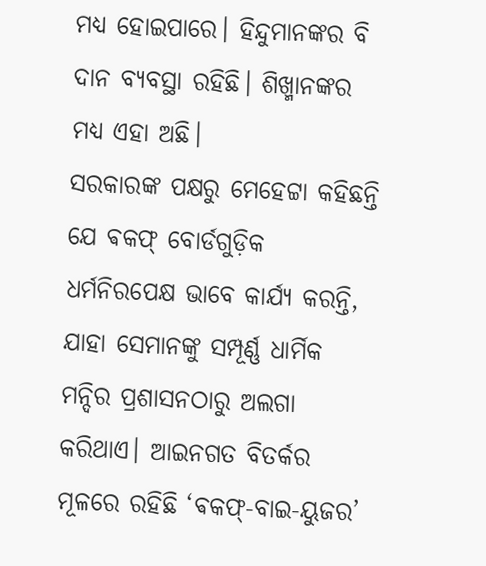ମଧ୍ୟ ହୋଇପାରେ। ହିନ୍ଦୁମାନଙ୍କର ବି ଦାନ ବ୍ୟବସ୍ଥା ରହିଛି। ଶିଖ୍ମାନଙ୍କର ମଧ୍ୟ ଏହା ଅଛି।
ସରକାରଙ୍କ ପକ୍ଷରୁ ମେହେଟ୍ଟା କହିଛନ୍ତି ଯେ ଵକଫ୍ ବୋର୍ଡଗୁଡ଼ିକ ଧର୍ମନିରପେକ୍ଷ ଭାବେ କାର୍ଯ୍ୟ କରନ୍ତି, ଯାହା ସେମାନଙ୍କୁ ସମ୍ପୂର୍ଣ୍ଣ ଧାର୍ମିକ ମନ୍ଦିର ପ୍ରଶାସନଠାରୁ ଅଲଗା କରିଥାଏ। ଆଇନଗତ ବିତର୍କର ମୂଳରେ ରହିଛି ‘ଵକଫ୍-ବାଇ-ୟୁଜର’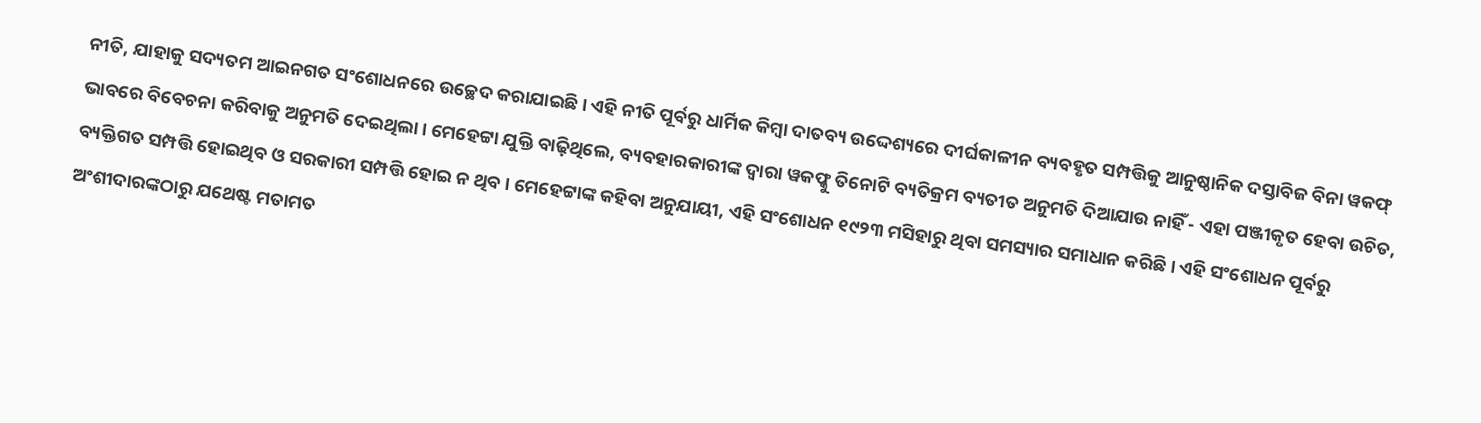ନୀତି, ଯାହାକୁ ସଦ୍ୟତମ ଆଇନଗତ ସଂଶୋଧନରେ ଉଚ୍ଛେଦ କରାଯାଇଛି। ଏହି ନୀତି ପୂର୍ବରୁ ଧାର୍ମିକ କିମ୍ବା ଦାତବ୍ୟ ଉଦ୍ଦେଶ୍ୟରେ ଦୀର୍ଘକାଳୀନ ବ୍ୟବହୃତ ସମ୍ପତ୍ତିକୁ ଆନୁଷ୍ଠାନିକ ଦସ୍ତାବିଜ ବିନା ୱକଫ୍ ଭାବରେ ବିବେଚନା କରିବାକୁ ଅନୁମତି ଦେଇଥିଲା। ମେହେଟ୍ଟା ଯୁକ୍ତି ବାଢ଼ିଥିଲେ, ବ୍ୟବହାରକାରୀଙ୍କ ଦ୍ୱାରା ୱକଫ୍କୁ ତିନୋଟି ବ୍ୟତିକ୍ରମ ବ୍ୟତୀତ ଅନୁମତି ଦିଆଯାଉ ନାହିଁ - ଏହା ପଞ୍ଜୀକୃତ ହେବା ଉଚିତ, ବ୍ୟକ୍ତିଗତ ସମ୍ପତ୍ତି ହୋଇଥିବ ଓ ସରକାରୀ ସମ୍ପତ୍ତି ହୋଇ ନ ଥିବ। ମେହେଟ୍ଟାଙ୍କ କହିବା ଅନୁଯାୟୀ, ଏହି ସଂଶୋଧନ ୧୯୨୩ ମସିହାରୁ ଥିବା ସମସ୍ୟାର ସମାଧାନ କରିଛି। ଏହି ସଂଶୋଧନ ପୂର୍ବରୁ ଅଂଶୀଦାରଙ୍କଠାରୁ ଯଥେଷ୍ଟ ମତାମତ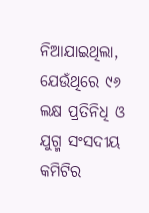ନିଆଯାଇଥିଲା, ଯେଉଁଥିରେ ୯୬ ଲକ୍ଷ ପ୍ରତିନିଧି ଓ ଯୁଗ୍ମ ସଂସଦୀୟ କମିଟିର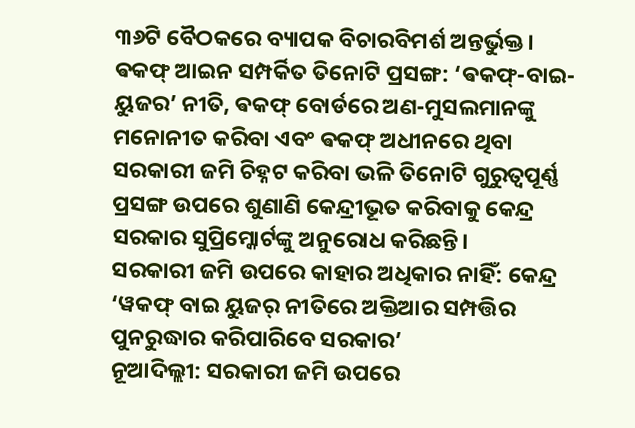୩୬ଟି ବୈଠକରେ ବ୍ୟାପକ ବିଚାରବିମର୍ଶ ଅନ୍ତର୍ଭୁକ୍ତ। ଵକଫ୍ ଆଇନ ସମ୍ପର୍କିତ ତିନୋଟି ପ୍ରସଙ୍ଗ: ‘ଵକଫ୍-ବାଇ-ୟୁଜର’ ନୀତି, ଵକଫ୍ ବୋର୍ଡରେ ଅଣ-ମୁସଲମାନଙ୍କୁ ମନୋନୀତ କରିବା ଏବଂ ଵକଫ୍ ଅଧୀନରେ ଥିବା ସରକାରୀ ଜମି ଚିହ୍ନଟ କରିବା ଭଳି ତିନୋଟି ଗୁରୁତ୍ୱପୂର୍ଣ୍ଣ ପ୍ରସଙ୍ଗ ଉପରେ ଶୁଣାଣି କେନ୍ଦ୍ରୀଭୂତ କରିବାକୁ କେନ୍ଦ୍ର ସରକାର ସୁପ୍ରିମ୍କୋର୍ଟଙ୍କୁ ଅନୁରୋଧ କରିଛନ୍ତି।
ସରକାରୀ ଜମି ଉପରେ କାହାର ଅଧିକାର ନାହିଁ: କେନ୍ଦ୍ର
‘ୱକଫ୍ ବାଇ ୟୁଜର୍ ନୀତିରେ ଅକ୍ତିଆର ସମ୍ପତ୍ତିର ପୁନରୁଦ୍ଧାର କରିପାରିବେ ସରକାର’
ନୂଆଦିଲ୍ଲୀ: ସରକାରୀ ଜମି ଉପରେ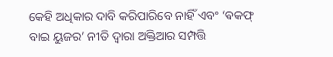କେହି ଅଧିକାର ଦାବି କରିପାରିବେ ନାହିଁ ଏବଂ ‘ଵକଫ୍ ବାଇ ୟୁଜର’ ନୀତି ଦ୍ୱାରା ଅକ୍ତିଆର ସମ୍ପତ୍ତି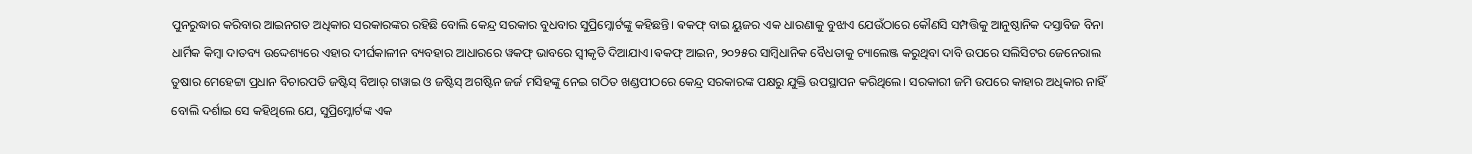ପୁନରୁଦ୍ଧାର କରିବାର ଆଇନଗତ ଅଧିକାର ସରକାରଙ୍କର ରହିଛି ବୋଲି କେନ୍ଦ୍ର ସରକାର ବୁଧବାର ସୁପ୍ରିମ୍କୋର୍ଟଙ୍କୁ କହିଛନ୍ତି। ଵକଫ୍ ବାଇ ୟୁଜର ଏକ ଧାରଣାକୁ ବୁଝାଏ ଯେଉଁଠାରେ କୌଣସି ସମ୍ପତ୍ତିକୁ ଆନୁଷ୍ଠାନିକ ଦସ୍ତାବିଜ ବିନା ଧାର୍ମିକ କିମ୍ବା ଦାତବ୍ୟ ଉଦ୍ଦେଶ୍ୟରେ ଏହାର ଦୀର୍ଘକାଳୀନ ବ୍ୟବହାର ଆଧାରରେ ୱକଫ୍ ଭାବରେ ସ୍ୱୀକୃତି ଦିଆଯାଏ।ଵକଫ୍ ଆଇନ, ୨୦୨୫ର ସାମ୍ବିଧାନିକ ବୈଧତାକୁ ଚ୍ୟାଲେଞ୍ଜ କରୁଥିବା ଦାବି ଉପରେ ସଲିସିଟର ଜେନେରାଲ ତୁଷାର ମେହେଟ୍ଟା ପ୍ରଧାନ ବିଚାରପତି ଜଷ୍ଟିସ୍ ବିଆର୍ ଗୱାଇ ଓ ଜଷ୍ଟିସ୍ ଅଗଷ୍ଟିନ ଜର୍ଜ ମସିହଙ୍କୁ ନେଇ ଗଠିତ ଖଣ୍ଡପୀଠରେ କେନ୍ଦ୍ର ସରକାରଙ୍କ ପକ୍ଷରୁ ଯୁକ୍ତି ଉପସ୍ଥାପନ କରିଥିଲେ। ସରକାରୀ ଜମି ଉପରେ କାହାର ଅଧିକାର ନାହିଁ ବୋଲି ଦର୍ଶାଇ ସେ କହିଥିଲେ ଯେ, ସୁପ୍ରିମ୍କୋର୍ଟଙ୍କ ଏକ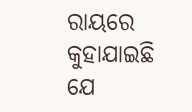ରାୟରେ କୁହାଯାଇଛି ଯେ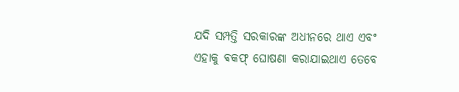ଯଦି ସମ୍ପତ୍ତି ସରକାରଙ୍କ ଅଧୀନରେ ଥାଏ ଏବଂ ଏହାକୁ ଵକଫ୍ ଘୋଷଣା କରାଯାଇଥାଏ ତେବେ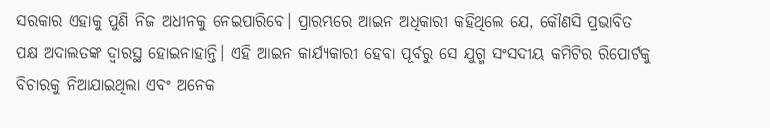ସରକାର ଏହାକୁ ପୁଣି ନିଜ ଅଧୀନକୁ ନେଇପାରିବେ। ପ୍ରାରମ୍ଭରେ ଆଇନ ଅଧିକାରୀ କହିଥିଲେ ଯେ, କୌଣସି ପ୍ରଭାବିତ ପକ୍ଷ ଅଦାଲତଙ୍କ ଦ୍ୱାରସ୍ଥ ହୋଇନାହାନ୍ତି। ଏହି ଆଇନ କାର୍ଯ୍ୟକାରୀ ହେବା ପୂର୍ବରୁ ସେ ଯୁଗ୍ମ ସଂସଦୀୟ କମିଟିର ରିପୋର୍ଟକୁ ବିଚାରକୁ ନିଆଯାଇଥିଲା ଏବଂ ଅନେକ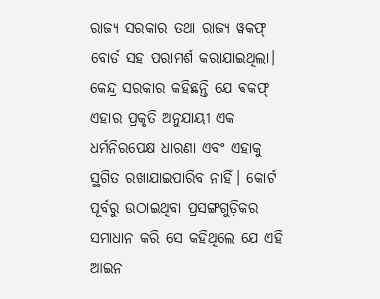ରାଜ୍ୟ ସରକାର ତଥା ରାଜ୍ୟ ୱକଫ୍ ବୋର୍ଡ ସହ ପରାମର୍ଶ କରାଯାଇଥିଲା।
କେନ୍ଦ୍ର ସରକାର କହିଛନ୍ତି ଯେ ଵକଫ୍ ଏହାର ପ୍ରକୃତି ଅନୁଯାୟୀ ଏକ ଧର୍ମନିରପେକ୍ଷ ଧାରଣା ଏବଂ ଏହାକୁ ସ୍ଥଗିତ ରଖାଯାଇପାରିବ ନାହିଁ। କୋର୍ଟ ପୂର୍ବରୁ ଉଠାଇଥିବା ପ୍ରସଙ୍ଗଗୁଡ଼ିକର ସମାଧାନ କରି ସେ କହିଥିଲେ ଯେ ଏହି ଆଇନ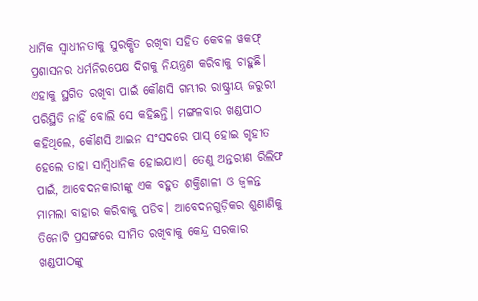ଧାର୍ମିକ ସ୍ୱାଧୀନତାକୁ ସୁରକ୍ଷିତ ରଖିବା ସହିତ କେବଳ ୱକଫ୍ ପ୍ରଶାସନର ଧର୍ମନିରପେକ୍ଷ ଦିଗକୁ ନିୟନ୍ତ୍ରଣ କରିବାକୁ ଚାହୁଛି। ଏହାକୁ ସ୍ଥଗିତ ରଖିବା ପାଇଁ କୌଣସି ଗମ୍ଭୀର ରାଷ୍ଟ୍ରୀୟ ଜରୁରୀ ପରିସ୍ଥିତି ନାହିଁ ବୋଲି ସେ କହିଛନ୍ତି। ମଙ୍ଗଳବାର ଖଣ୍ଡପୀଠ କହିଥିଲେ, କୌଣସି ଆଇନ ସଂସଦରେ ପାସ୍ ହୋଇ ଗୃହୀତ ହେଲେ ତାହା ସାମ୍ବିଧାନିକ ହୋଇଯାଏ। ତେଣୁ ଅନ୍ତରୀଣ ରିଲିଫ ପାଇଁ, ଆବେଦନକାରୀଙ୍କୁ ଏକ ବହୁତ ଶକ୍ତିଶାଳୀ ଓ ଜ୍ୱଳନ୍ତ ମାମଲା ବାହାର କରିବାକୁ ପଡିବ। ଆବେଦନଗୁଡ଼ିକର ଶୁଣାଣିକୁ ତିନୋଟି ପ୍ରସଙ୍ଗରେ ସୀମିତ ରଖିବାକୁ କେନ୍ଦ୍ର ସରକାର ଖଣ୍ଡପୀଠଙ୍କୁ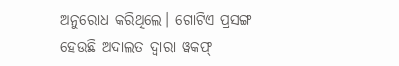ଅନୁରୋଧ କରିଥିଲେ। ଗୋଟିଏ ପ୍ରସଙ୍ଗ ହେଉଛି ଅଦାଲତ ଦ୍ୱାରା ୱକଫ୍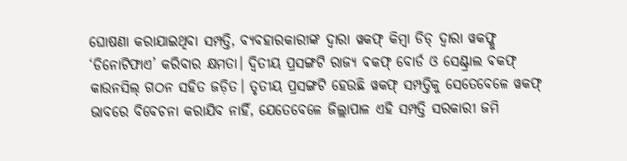ଘୋଷଣା କରାଯାଇଥିବା ସମ୍ପତ୍ତି, ବ୍ୟବହାରକାରୀଙ୍କ ଦ୍ୱାରା ୱକଫ୍ କିମ୍ବା ଡିଡ୍ ଦ୍ୱାରା ୱକଫ୍କୁ ‘ଡିନୋଟିଫାଏ’ କରିବାର କ୍ଷମତା। ଦ୍ବିତୀୟ ପ୍ରସଙ୍ଗଟି ରାଜ୍ୟ ଵକଫ୍ ବୋର୍ଡ ଓ ସେଣ୍ଟ୍ରାଲ ଵକଫ୍ କାଉନସିଲ୍ ଗଠନ ସହିତ ଜଡ଼ିତ। ତୃତୀୟ ପ୍ରସଙ୍ଗଟି ହେଉଛି ୱକଫ୍ ସମ୍ପତ୍ତିକୁ ସେତେବେଳେ ୱକଫ୍ ଭାବରେ ବିବେଚନା କରାଯିବ ନାହିଁ, ଯେତେବେଳେ ଜିଲ୍ଲାପାଳ ଏହି ସମ୍ପତ୍ତି ସରକାରୀ ଜମି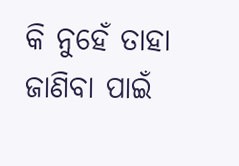କି ନୁହେଁ ତାହା ଜାଣିବା ପାଇଁ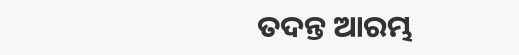ତଦନ୍ତ ଆରମ୍ଭ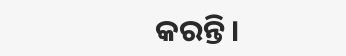କରନ୍ତି।